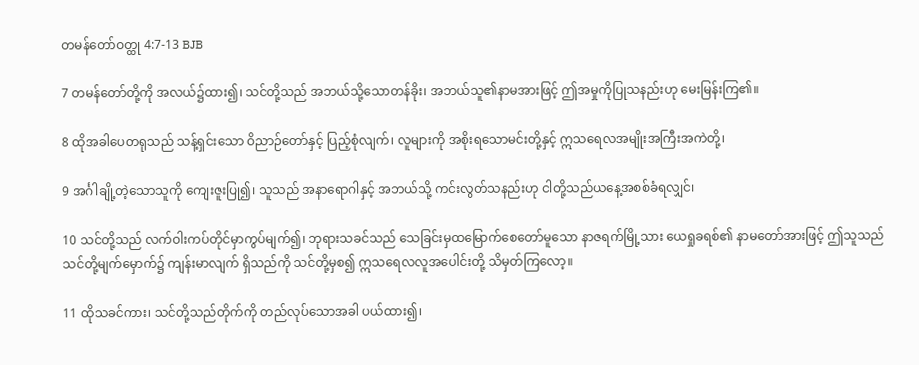တမန်တော်ဝတ္ထု 4:7-13 BJB

7 တမန်တော်တို့ကို အလယ်၌ထား၍၊ သင်တို့သည် အဘယ်သို့သောတန်ခိုး၊ အဘယ်သူ၏နာမအားဖြင့် ဤအမှုကိုပြုသနည်းဟု မေးမြန်းကြ၏။

8 ထိုအခါပေတရုသည် သန့်ရှင်းသော ဝိညာဉ်တော်နှင့် ပြည့်စုံလျက်၊ လူများကို အစိုးရသောမင်းတို့နှင့် ဣသရေလအမျိုးအကြီးအကဲတို့၊

9 အင်္ဂါချို့တဲ့သောသူကို ကျေးဇူးပြု၍၊ သူသည် အနာရောဂါနှင့် အဘယ်သို့ ကင်းလွတ်သနည်းဟု ငါတို့သည်ယနေ့အစစ်ခံရလျှင်၊

10 သင်တို့သည် လက်ဝါးကပ်တိုင်မှာကွပ်မျက်၍၊ ဘုရားသခင်သည် သေခြင်းမှထမြောက်စေတော်မူသော နာဇရက်မြို့သား ယေရှုခရစ်၏ နာမတော်အားဖြင့် ဤသူသည် သင်တို့မျက်မှောက်၌ ကျန်းမာလျက် ရှိသည်ကို သင်တို့မှစ၍ ဣသရေလလူအပေါင်းတို့ သိမှတ်ကြလော့။

11 ထိုသခင်ကား၊ သင်တို့သည်တိုက်ကို တည်လုပ်သောအခါ ပယ်ထား၍၊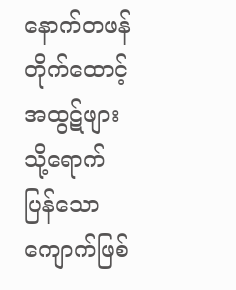နောက်တဖန် တိုက်ထောင့် အထွဋ်ဖျားသို့ရောက်ပြန်သော ကျောက်ဖြစ်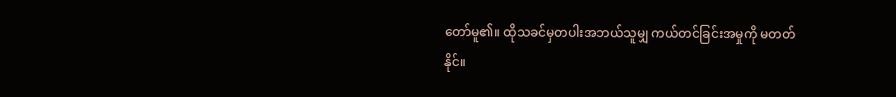တော်မူ၏။ ထိုသခင်မှတပါးအဘယ်သူမျှ ကယ်တင်ခြင်းအမှုကို မတတ်နိုင်။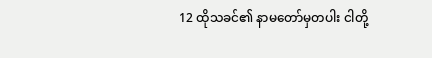12 ထိုသခင်၏ နာမတော်မှတပါး ငါတို့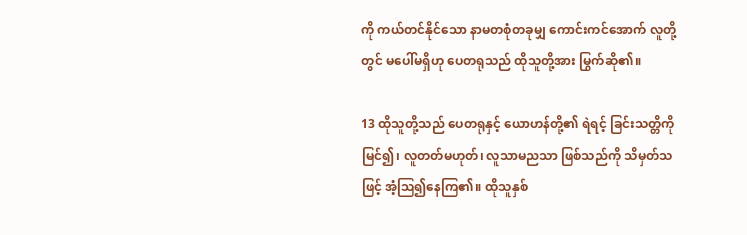ကို ကယ်တင်နိုင်သော နာမတစုံတခုမျှ ကောင်းကင်အောက် လူတို့တွင် မပေါ်မရှိဟု ပေတရုသည် ထိုသူတို့အား မြွက်ဆို၏။

13 ထိုသူတို့သည် ပေတရုနှင့် ယောဟန်တို့၏ ရဲရင့် ခြင်းသတ္တိကို မြင်၍၊ လူတတ်မဟုတ်၊ လူသာမညသာ ဖြစ်သည်ကို သိမှတ်သဖြင့် အံ့ဩ၍နေကြ၏။ ထိုသူနှစ်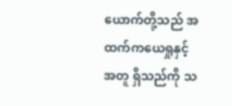ယောက်တို့သည် အထက်ကယေရှုနှင့်အတူ ရှိသည်ကို သ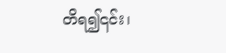တိရ၍၎င်း၊